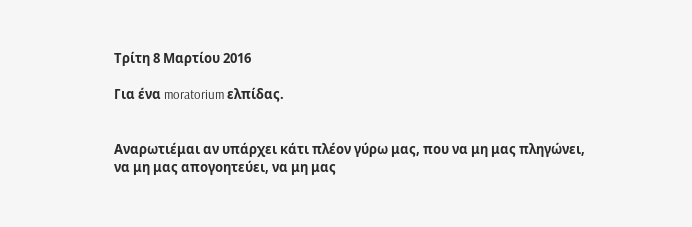Τρίτη 8 Μαρτίου 2016

Για ένα moratorium ελπίδας.


Αναρωτιέμαι αν υπάρχει κάτι πλέον γύρω μας, που να μη μας πληγώνει, να μη μας απογοητεύει, να μη μας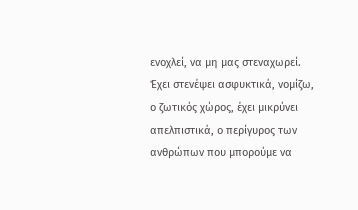ενοχλεί, να μη μας στεναχωρεί. Έχει στενέψει ασφυκτικά, νομίζω, ο ζωτικός χώρος, έχει μικρύνει απελπιστικά, ο περίγυρος των ανθρώπων που μπορούμε να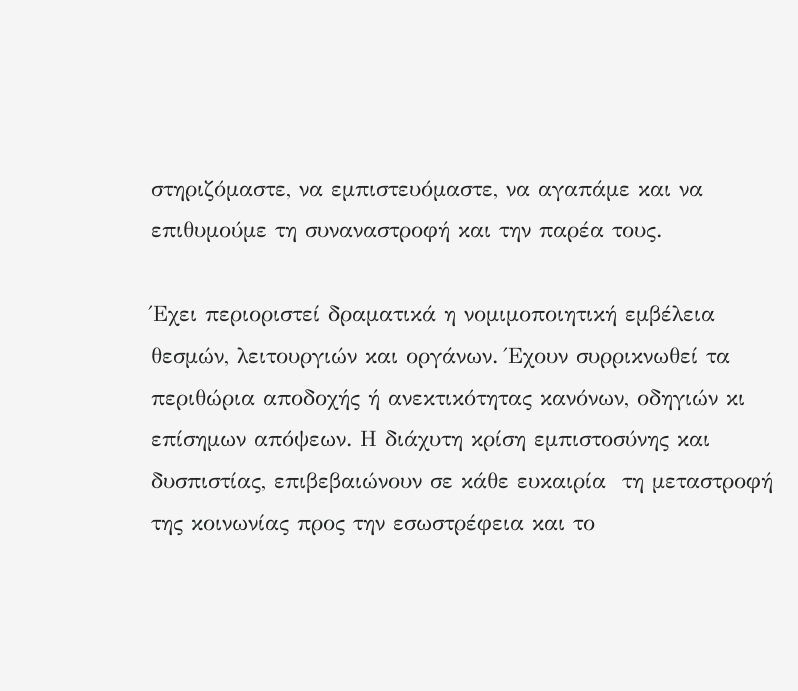στηριζόμαστε, να εμπιστευόμαστε, να αγαπάμε και να επιθυμούμε τη συναναστροφή και την παρέα τους.

Έχει περιοριστεί δραματικά η νομιμοποιητική εμβέλεια θεσμών, λειτουργιών και οργάνων. Έχουν συρρικνωθεί τα περιθώρια αποδοχής ή ανεκτικότητας κανόνων, οδηγιών κι επίσημων απόψεων. Η διάχυτη κρίση εμπιστοσύνης και δυσπιστίας, επιβεβαιώνουν σε κάθε ευκαιρία  τη μεταστροφή της κοινωνίας προς την εσωστρέφεια και το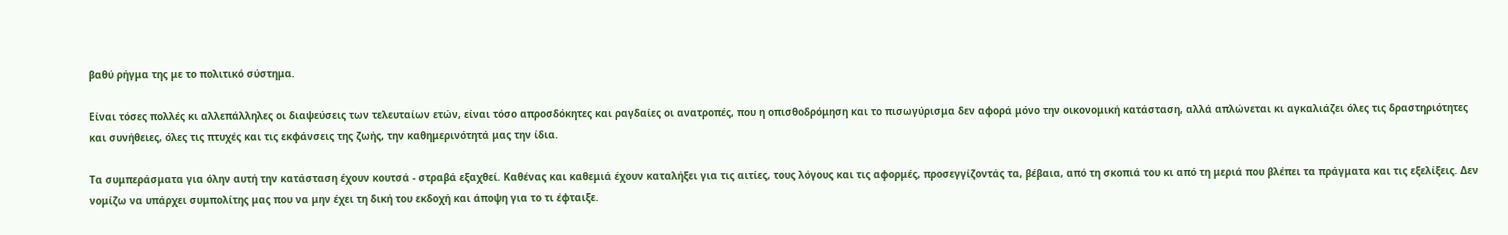βαθύ ρήγμα της με το πολιτικό σύστημα.

Είναι τόσες πολλές κι αλλεπάλληλες οι διαψεύσεις των τελευταίων ετών, είναι τόσο απροσδόκητες και ραγδαίες οι ανατροπές, που η οπισθοδρόμηση και το πισωγύρισμα δεν αφορά μόνο την οικονομική κατάσταση, αλλά απλώνεται κι αγκαλιάζει όλες τις δραστηριότητες και συνήθειες, όλες τις πτυχές και τις εκφάνσεις της ζωής, την καθημερινότητά μας την ίδια.

Τα συμπεράσματα για όλην αυτή την κατάσταση έχουν κουτσά - στραβά εξαχθεί. Καθένας και καθεμιά έχουν καταλήξει για τις αιτίες, τους λόγους και τις αφορμές, προσεγγίζοντάς τα, βέβαια, από τη σκοπιά του κι από τη μεριά που βλέπει τα πράγματα και τις εξελίξεις. Δεν νομίζω να υπάρχει συμπολίτης μας που να μην έχει τη δική του εκδοχή και άποψη για το τι έφταιξε.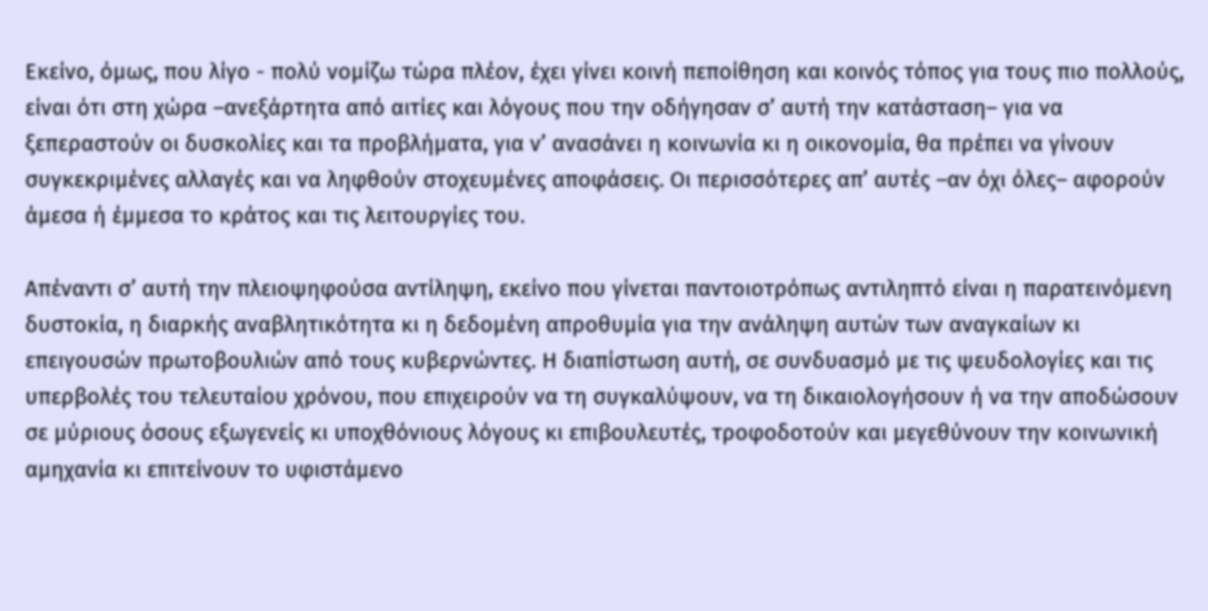Εκείνο, όμως, που λίγο - πολύ νομίζω τώρα πλέον, έχει γίνει κοινή πεποίθηση και κοινός τόπος για τους πιο πολλούς, είναι ότι στη χώρα –ανεξάρτητα από αιτίες και λόγους που την οδήγησαν σ’ αυτή την κατάσταση– για να ξεπεραστούν οι δυσκολίες και τα προβλήματα, για ν’ ανασάνει η κοινωνία κι η οικονομία, θα πρέπει να γίνουν συγκεκριμένες αλλαγές και να ληφθούν στοχευμένες αποφάσεις. Οι περισσότερες απ’ αυτές –αν όχι όλες– αφορούν άμεσα ή έμμεσα το κράτος και τις λειτουργίες του.

Απέναντι σ’ αυτή την πλειοψηφούσα αντίληψη, εκείνο που γίνεται παντοιοτρόπως αντιληπτό είναι η παρατεινόμενη δυστοκία, η διαρκής αναβλητικότητα κι η δεδομένη απροθυμία για την ανάληψη αυτών των αναγκαίων κι επειγουσών πρωτοβουλιών από τους κυβερνώντες. Η διαπίστωση αυτή, σε συνδυασμό με τις ψευδολογίες και τις υπερβολές του τελευταίου χρόνου, που επιχειρούν να τη συγκαλύψουν, να τη δικαιολογήσουν ή να την αποδώσουν σε μύριους όσους εξωγενείς κι υποχθόνιους λόγους κι επιβουλευτές, τροφοδοτούν και μεγεθύνουν την κοινωνική αμηχανία κι επιτείνουν το υφιστάμενο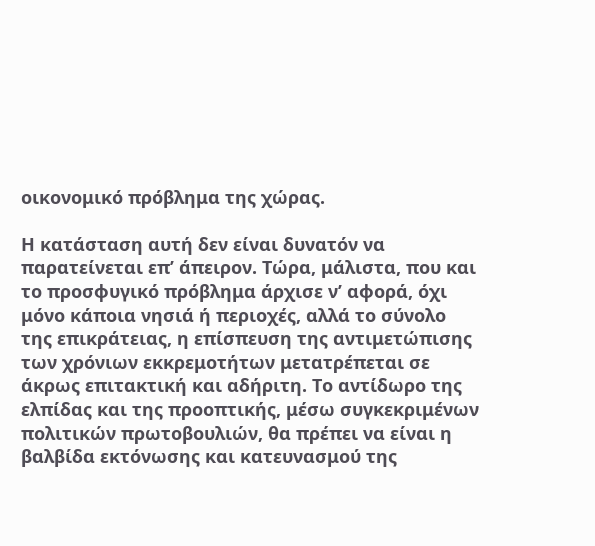οικονομικό πρόβλημα της χώρας.

Η κατάσταση αυτή δεν είναι δυνατόν να παρατείνεται επ’ άπειρον. Τώρα, μάλιστα, που και το προσφυγικό πρόβλημα άρχισε ν’ αφορά, όχι μόνο κάποια νησιά ή περιοχές, αλλά το σύνολο της επικράτειας, η επίσπευση της αντιμετώπισης των χρόνιων εκκρεμοτήτων μετατρέπεται σε άκρως επιτακτική και αδήριτη. Το αντίδωρο της ελπίδας και της προοπτικής, μέσω συγκεκριμένων πολιτικών πρωτοβουλιών, θα πρέπει να είναι η βαλβίδα εκτόνωσης και κατευνασμού της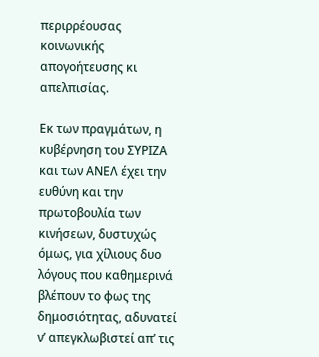περιρρέουσας κοινωνικής απογοήτευσης κι απελπισίας.

Εκ των πραγμάτων, η κυβέρνηση του ΣΥΡΙΖΑ και των ΑΝΕΛ έχει την ευθύνη και την πρωτοβουλία των κινήσεων, δυστυχώς όμως, για χίλιους δυο λόγους που καθημερινά βλέπουν το φως της δημοσιότητας, αδυνατεί ν’ απεγκλωβιστεί απ’ τις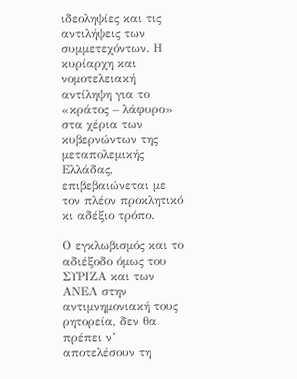ιδεοληψίες και τις αντιλήψεις των συμμετεχόντων. Η κυρίαρχη και νομοτελειακή αντίληψη για το «κράτος – λάφυρο» στα χέρια των κυβερνώντων της μεταπολεμικής Ελλάδας, επιβεβαιώνεται με τον πλέον προκλητικό κι αδέξιο τρόπο.

Ο εγκλωβισμός και το αδιέξοδο όμως του ΣΥΡΙΖΑ και των ΑΝΕΛ στην αντιμνημονιακή τους ρητορεία, δεν θα πρέπει ν’ αποτελέσουν τη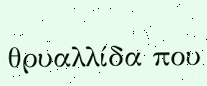θρυαλλίδα που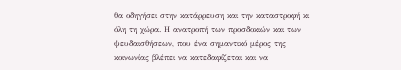θα οδηγήσει στην κατάρρευση και την καταστροφή κι όλη τη χώρα. Η ανατροπή των προσδοκιών και των ψευδαισθήσεων, που ένα σημαντικό μέρος της κοινωνίας βλέπει να κατεδαφίζεται και να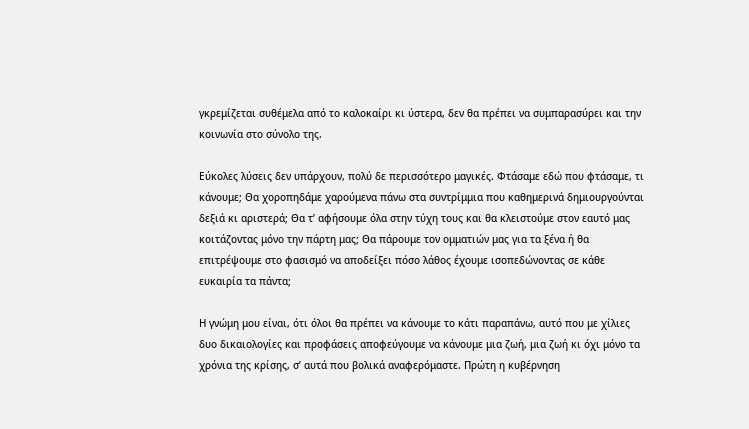γκρεμίζεται συθέμελα από το καλοκαίρι κι ύστερα, δεν θα πρέπει να συμπαρασύρει και την κοινωνία στο σύνολο της.

Εύκολες λύσεις δεν υπάρχουν, πολύ δε περισσότερο μαγικές. Φτάσαμε εδώ που φτάσαμε, τι κάνουμε; Θα χοροπηδάμε χαρούμενα πάνω στα συντρίμμια που καθημερινά δημιουργούνται δεξιά κι αριστερά; Θα τ’ αφήσουμε όλα στην τύχη τους και θα κλειστούμε στον εαυτό μας κοιτάζοντας μόνο την πάρτη μας; Θα πάρουμε τον ομματιών μας για τα ξένα ή θα επιτρέψουμε στο φασισμό να αποδείξει πόσο λάθος έχουμε ισοπεδώνοντας σε κάθε ευκαιρία τα πάντα;

Η γνώμη μου είναι, ότι όλοι θα πρέπει να κάνουμε το κάτι παραπάνω, αυτό που με χίλιες δυο δικαιολογίες και προφάσεις αποφεύγουμε να κάνουμε μια ζωή, μια ζωή κι όχι μόνο τα χρόνια της κρίσης, σ’ αυτά που βολικά αναφερόμαστε. Πρώτη η κυβέρνηση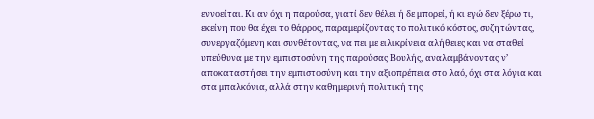εννοείται. Κι αν όχι η παρούσα, γιατί δεν θέλει ή δε μπορεί, ή κι εγώ δεν ξέρω τι, εκείνη που θα έχει το θάρρος, παραμερίζοντας το πολιτικό κόστος, συζητώντας, συνεργαζόμενη και συνθέτοντας, να πει με ειλικρίνεια αλήθειες και να σταθεί υπεύθυνα με την εμπιστοσύνη της παρούσας Βουλής, αναλαμβάνοντας ν’ αποκαταστήσει την εμπιστοσύνη και την αξιοπρέπεια στο λαό, όχι στα λόγια και στα μπαλκόνια, αλλά στην καθημερινή πολιτική της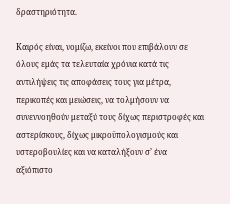δραστηριότητα.

Καιρός είναι, νομίζω, εκείνοι που επιβάλουν σε όλους εμάς τα τελευταία χρόνια κατά τις αντιλήψεις τις αποφάσεις τους για μέτρα, περικοπές και μειώσεις, να τολμήσουν να συνεννοηθούν μεταξύ τους δίχως περιστροφές και αστερίσκους, δίχως μικροϋπολογισμούς και υστεροβουλίες και να καταλήξουν σ’ ένα αξιόπιστο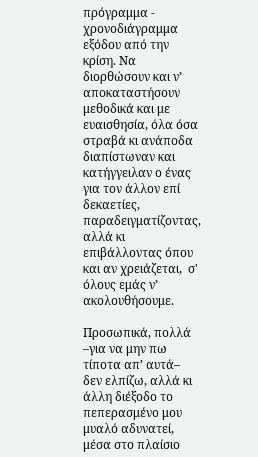πρόγραμμα - χρονοδιάγραμμα εξόδου από την κρίση. Να διορθώσουν και ν’ αποκαταστήσουν μεθοδικά και με ευαισθησία, όλα όσα στραβά κι ανάποδα διαπίστωναν και κατήγγειλαν ο ένας για τον άλλον επί δεκαετίες, παραδειγματίζοντας, αλλά κι επιβάλλοντας όπου και αν χρειάζεται,  σ' όλους εμάς ν’ ακολουθήσουμε.

Προσωπικά, πολλά –για να μην πω τίποτα απ’ αυτά– δεν ελπίζω, αλλά κι άλλη διέξοδο το πεπερασμένο μου μυαλό αδυνατεί, μέσα στο πλαίσιο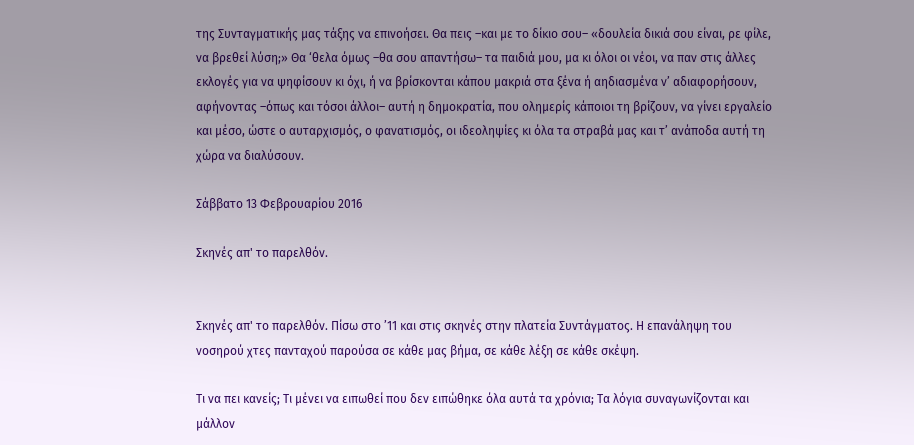της Συνταγματικής μας τάξης να επινοήσει. Θα πεις –και με το δίκιο σου– «δουλεία δικιά σου είναι, ρε φίλε, να βρεθεί λύση;» Θα ‘θελα όμως –θα σου απαντήσω– τα παιδιά μου, μα κι όλοι οι νέοι, να παν στις άλλες εκλογές για να ψηφίσουν κι όχι, ή να βρίσκονται κάπου μακριά στα ξένα ή αηδιασμένα ν’ αδιαφορήσουν, αφήνοντας –όπως και τόσοι άλλοι– αυτή η δημοκρατία, που ολημερίς κάποιοι τη βρίζουν, να γίνει εργαλείο και μέσο, ώστε ο αυταρχισμός, ο φανατισμός, οι ιδεοληψίες κι όλα τα στραβά μας και τ’ ανάποδα αυτή τη χώρα να διαλύσουν.

Σάββατο 13 Φεβρουαρίου 2016

Σκηνές απ' το παρελθόν.


Σκηνές απ' το παρελθόν. Πίσω στο ’11 και στις σκηνές στην πλατεία Συντάγματος. Η επανάληψη του νοσηρού χτες πανταχού παρούσα σε κάθε μας βήμα, σε κάθε λέξη σε κάθε σκέψη.

Τι να πει κανείς; Τι μένει να ειπωθεί που δεν ειπώθηκε όλα αυτά τα χρόνια; Τα λόγια συναγωνίζονται και μάλλον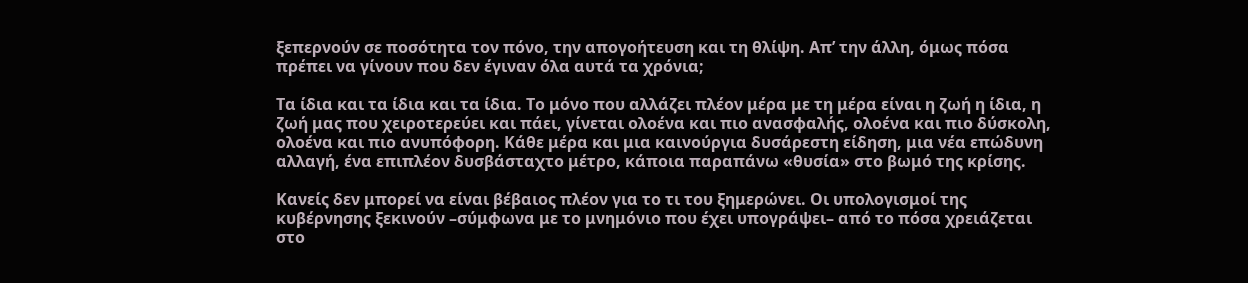ξεπερνούν σε ποσότητα τον πόνο, την απογοήτευση και τη θλίψη. Απ’ την άλλη, όμως πόσα πρέπει να γίνουν που δεν έγιναν όλα αυτά τα χρόνια;

Τα ίδια και τα ίδια και τα ίδια. Το μόνο που αλλάζει πλέον μέρα με τη μέρα είναι η ζωή η ίδια, η ζωή μας που χειροτερεύει και πάει, γίνεται ολοένα και πιο ανασφαλής, ολοένα και πιο δύσκολη, ολοένα και πιο ανυπόφορη. Κάθε μέρα και μια καινούργια δυσάρεστη είδηση, μια νέα επώδυνη αλλαγή, ένα επιπλέον δυσβάσταχτο μέτρο, κάποια παραπάνω «θυσία» στο βωμό της κρίσης.

Κανείς δεν μπορεί να είναι βέβαιος πλέον για το τι του ξημερώνει. Οι υπολογισμοί της κυβέρνησης ξεκινούν –σύμφωνα με το μνημόνιο που έχει υπογράψει– από το πόσα χρειάζεται στο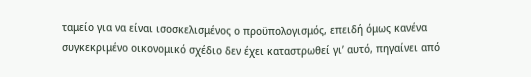ταμείο για να είναι ισοσκελισμένος ο προϋπολογισμός, επειδή όμως κανένα συγκεκριμένο οικονομικό σχέδιο δεν έχει καταστρωθεί γι’ αυτό, πηγαίνει από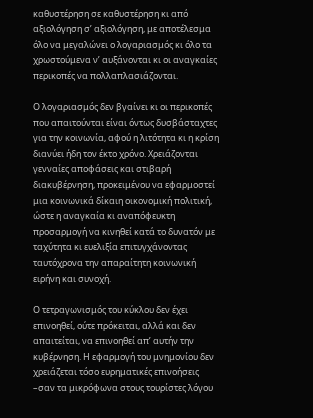καθυστέρηση σε καθυστέρηση κι από αξιολόγηση σ’ αξιολόγηση, με αποτέλεσμα όλο να μεγαλώνει ο λογαριασμός κι όλο τα χρωστούμενα ν’ αυξάνονται κι οι αναγκαίες περικοπές να πολλαπλασιάζονται.

Ο λογαριασμός δεν βγαίνει κι οι περικοπές που απαιτούνται είναι όντως δυσβάσταχτες για την κοινωνία, αφού η λιτότητα κι η κρίση διανύει ήδη τον έκτο χρόνο. Χρειάζονται γενναίες αποφάσεις και στιβαρή διακυβέρνηση, προκειμένου να εφαρμοστεί μια κοινωνικά δίκαιη οικονομική πολιτική, ώστε η αναγκαία κι αναπόφευκτη προσαρμογή να κινηθεί κατά το δυνατόν με ταχύτητα κι ευελιξία επιτυγχάνοντας ταυτόχρονα την απαραίτητη κοινωνική ειρήνη και συνοχή.

Ο τετραγωνισμός του κύκλου δεν έχει επινοηθεί, ούτε πρόκειται, αλλά και δεν απαιτείται, να επινοηθεί απ’ αυτήν την κυβέρνηση. Η εφαρμογή του μνημονίου δεν χρειάζεται τόσο ευρηματικές επινοήσεις –σαν τα μικρόφωνα στους τουρίστες λόγου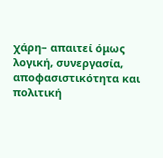χάρη– απαιτεί όμως λογική, συνεργασία, αποφασιστικότητα και πολιτική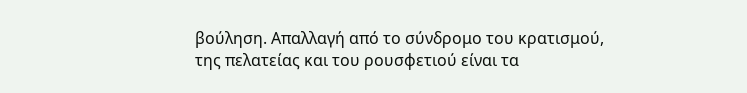βούληση. Απαλλαγή από το σύνδρομο του κρατισμού, της πελατείας και του ρουσφετιού είναι τα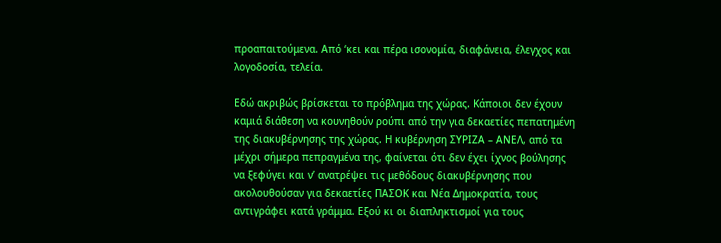προαπαιτούμενα. Από ‘κει και πέρα ισονομία, διαφάνεια, έλεγχος και λογοδοσία, τελεία.

Εδώ ακριβώς βρίσκεται το πρόβλημα της χώρας. Κάποιοι δεν έχουν καμιά διάθεση να κουνηθούν ρούπι από την για δεκαετίες πεπατημένη της διακυβέρνησης της χώρας. Η κυβέρνηση ΣΥΡΙΖΑ – ΑΝΕΛ, από τα μέχρι σήμερα πεπραγμένα της, φαίνεται ότι δεν έχει ίχνος βούλησης να ξεφύγει και ν’ ανατρέψει τις μεθόδους διακυβέρνησης που ακολουθούσαν για δεκαετίες ΠΑΣΟΚ και Νέα Δημοκρατία, τους αντιγράφει κατά γράμμα. Εξού κι οι διαπληκτισμοί για τους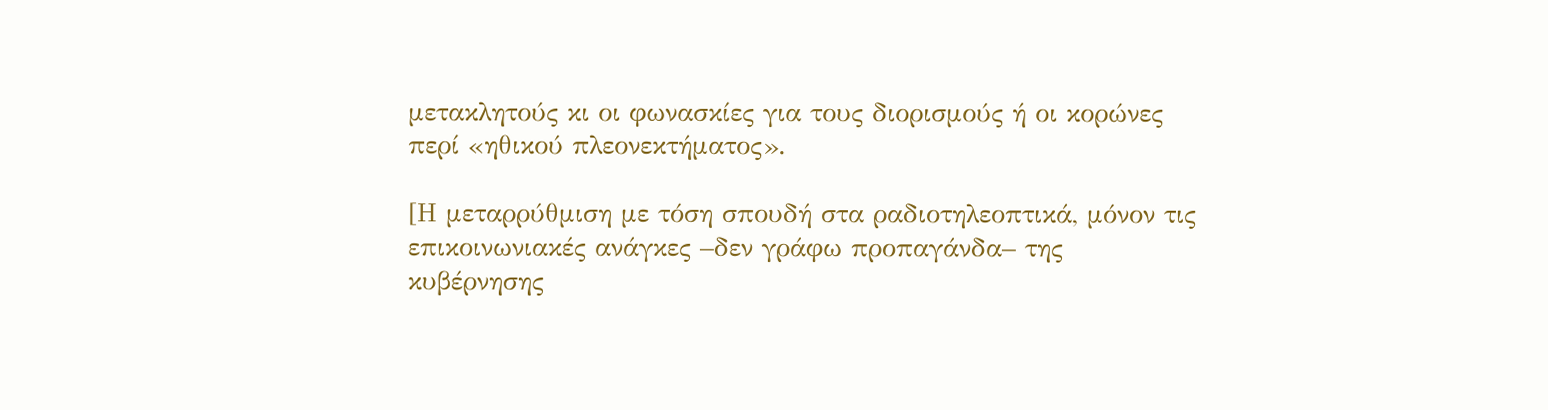μετακλητούς κι οι φωνασκίες για τους διορισμούς ή οι κορώνες περί «ηθικού πλεονεκτήματος».

[Η μεταρρύθμιση με τόση σπουδή στα ραδιοτηλεοπτικά, μόνον τις επικοινωνιακές ανάγκες –δεν γράφω προπαγάνδα– της κυβέρνησης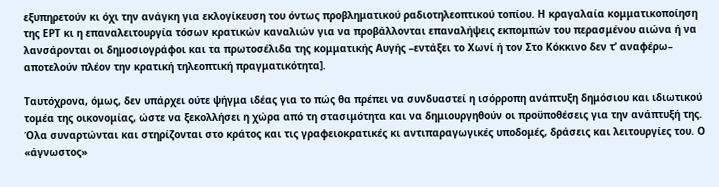εξυπηρετούν κι όχι την ανάγκη για εκλογίκευση του όντως προβληματικού ραδιοτηλεοπτικού τοπίου. Η κραγαλαία κομματικοποίηση της ΕΡΤ κι η επαναλειτουργία τόσων κρατικών καναλιών για να προβάλλονται επαναλήψεις εκπομπών του περασμένου αιώνα ή να λανσάρονται οι δημοσιογράφοι και τα πρωτοσέλιδα της κομματικής Αυγής –εντάξει το Χωνί ή τον Στο Κόκκινο δεν τ’ αναφέρω– αποτελούν πλέον την κρατική τηλεοπτική πραγματικότητα].

Ταυτόχρονα, όμως, δεν υπάρχει ούτε ψήγμα ιδέας για το πώς θα πρέπει να συνδυαστεί η ισόρροπη ανάπτυξη δημόσιου και ιδιωτικού τομέα της οικονομίας, ώστε να ξεκολλήσει η χώρα από τη στασιμότητα και να δημιουργηθούν οι προϋποθέσεις για την ανάπτυξή της. Όλα συναρτώνται και στηρίζονται στο κράτος και τις γραφειοκρατικές κι αντιπαραγωγικές υποδομές, δράσεις και λειτουργίες του. Ο «άγνωστος»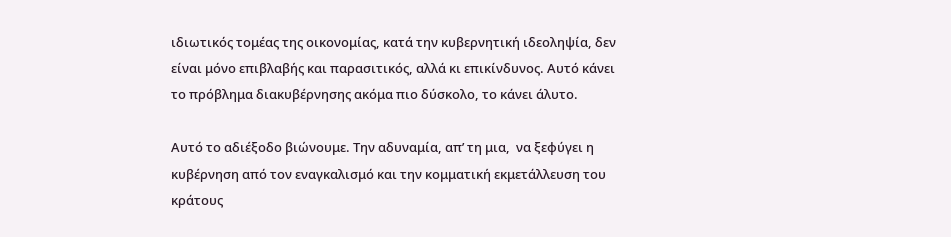ιδιωτικός τομέας της οικονομίας, κατά την κυβερνητική ιδεοληψία, δεν είναι μόνο επιβλαβής και παρασιτικός, αλλά κι επικίνδυνος. Αυτό κάνει το πρόβλημα διακυβέρνησης ακόμα πιο δύσκολο, το κάνει άλυτο.

Αυτό το αδιέξοδο βιώνουμε. Την αδυναμία, απ’ τη μια,  να ξεφύγει η κυβέρνηση από τον εναγκαλισμό και την κομματική εκμετάλλευση του κράτους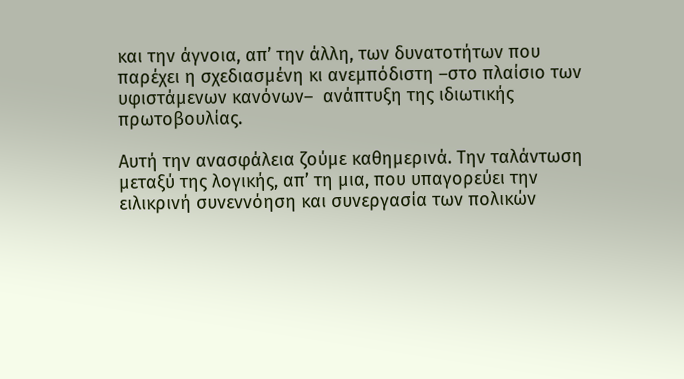και την άγνοια, απ’ την άλλη, των δυνατοτήτων που παρέχει η σχεδιασμένη κι ανεμπόδιστη –στο πλαίσιο των υφιστάμενων κανόνων–  ανάπτυξη της ιδιωτικής πρωτοβουλίας.

Αυτή την ανασφάλεια ζούμε καθημερινά. Την ταλάντωση μεταξύ της λογικής, απ’ τη μια, που υπαγορεύει την ειλικρινή συνεννόηση και συνεργασία των πολικών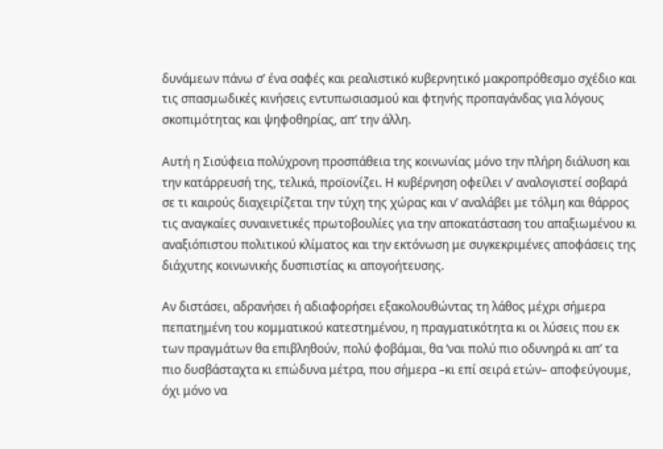δυνάμεων πάνω σ’ ένα σαφές και ρεαλιστικό κυβερνητικό μακροπρόθεσμο σχέδιο και τις σπασμωδικές κινήσεις εντυπωσιασμού και φτηνής προπαγάνδας για λόγους σκοπιμότητας και ψηφοθηρίας, απ’ την άλλη.

Αυτή η Σισύφεια πολύχρονη προσπάθεια της κοινωνίας μόνο την πλήρη διάλυση και την κατάρρευσή της, τελικά, προϊονίζει. Η κυβέρνηση οφείλει ν’ αναλογιστεί σοβαρά σε τι καιρούς διαχειρίζεται την τύχη της χώρας και ν’ αναλάβει με τόλμη και θάρρος τις αναγκαίες συναινετικές πρωτοβουλίες για την αποκατάσταση του απαξιωμένου κι αναξιόπιστου πολιτικού κλίματος και την εκτόνωση με συγκεκριμένες αποφάσεις της διάχυτης κοινωνικής δυσπιστίας κι απογοήτευσης.

Αν διστάσει, αδρανήσει ή αδιαφορήσει εξακολουθώντας τη λάθος μέχρι σήμερα πεπατημένη του κομματικού κατεστημένου, η πραγματικότητα κι οι λύσεις που εκ των πραγμάτων θα επιβληθούν, πολύ φοβάμαι, θα ‘ναι πολύ πιο οδυνηρά κι απ’ τα πιο δυσβάσταχτα κι επώδυνα μέτρα, που σήμερα –κι επί σειρά ετών– αποφεύγουμε, όχι μόνο να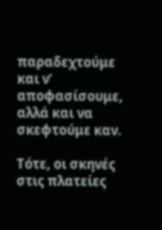παραδεχτούμε και ν’ αποφασίσουμε, αλλά και να σκεφτούμε καν.

Τότε, οι σκηνές στις πλατείες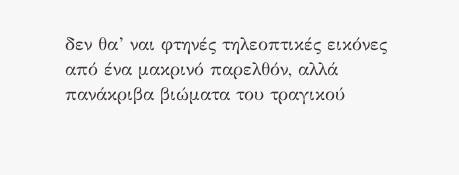δεν θα’ ναι φτηνές τηλεοπτικές εικόνες από ένα μακρινό παρελθόν, αλλά πανάκριβα βιώματα του τραγικού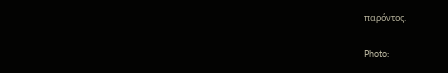παρόντος.


Photo: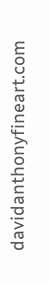davidanthonyfineart.com